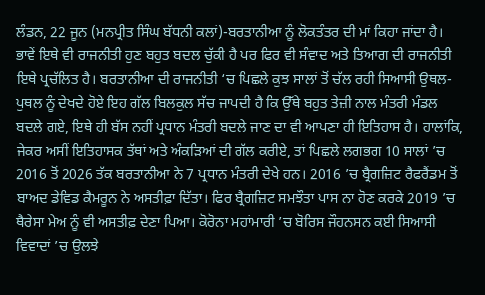ਲੰਡਨ, 22 ਜੂਨ (ਮਨਪ੍ਰੀਤ ਸਿੰਘ ਬੱਧਨੀ ਕਲਾਂ)-ਬਰਤਾਨੀਆ ਨੂੰ ਲੋਕਤੰਤਰ ਦੀ ਮਾਂ ਕਿਹਾ ਜਾਂਦਾ ਹੈ। ਭਾਵੇਂ ਇਥੇ ਵੀ ਰਾਜਨੀਤੀ ਹੁਣ ਬਹੁਤ ਬਦਲ ਚੁੱਕੀ ਹੈ ਪਰ ਫਿਰ ਵੀ ਸੰਵਾਦ ਅਤੇ ਤਿਆਗ ਦੀ ਰਾਜਨੀਤੀ ਇਥੇ ਪ੍ਰਚੱਲਿਤ ਹੈ। ਬਰਤਾਨੀਆ ਦੀ ਰਾਜਨੀਤੀ ‘ਚ ਪਿਛਲੇ ਕੁਝ ਸਾਲਾਂ ਤੋਂ ਚੱਲ ਰਹੀ ਸਿਆਸੀ ਉਥਲ-ਪੁਥਲ ਨੂੰ ਦੇਖਦੇ ਹੋਏ ਇਹ ਗੱਲ ਬਿਲਕੁਲ ਸੱਚ ਜਾਪਦੀ ਹੈ ਕਿ ਉੱਥੇ ਬਹੁਤ ਤੇਜ਼ੀ ਨਾਲ ਮੰਤਰੀ ਮੰਡਲ ਬਦਲੇ ਗਏ, ਇਥੇ ਹੀ ਬੱਸ ਨਹੀਂ ਪ੍ਰਧਾਨ ਮੰਤਰੀ ਬਦਲੇ ਜਾਣ ਦਾ ਵੀ ਆਪਣਾ ਹੀ ਇਤਿਹਾਸ ਹੈ। ਹਾਲਾਂਕਿ, ਜੇਕਰ ਅਸੀਂ ਇਤਿਹਾਸਕ ਤੱਥਾਂ ਅਤੇ ਅੰਕੜਿਆਂ ਦੀ ਗੱਲ ਕਰੀਏ, ਤਾਂ ਪਿਛਲੇ ਲਗਭਗ 10 ਸਾਲਾਂ ’ਚ 2016 ਤੋਂ 2026 ਤੱਕ ਬਰਤਾਨੀਆ ਨੇ 7 ਪ੍ਰਧਾਨ ਮੰਤਰੀ ਦੇਖੇ ਹਨ। 2016 ’ਚ ਬ੍ਰੈਗਜ਼ਿਟ ਰੈਫਰੈਂਡਮ ਤੋਂ ਬਾਅਦ ਡੇਵਿਡ ਕੈਮਰੂਨ ਨੇ ਅਸਤੀਫ਼ਾ ਦਿੱਤਾ। ਫਿਰ ਬ੍ਰੈਗਜ਼ਿਟ ਸਮਝੌਤਾ ਪਾਸ ਨਾ ਹੋਣ ਕਰਕੇ 2019 ’ਚ ਥੈਰੇਸਾ ਮੇਅ ਨੂੰ ਵੀ ਅਸਤੀਫ਼ ਦੇਣਾ ਪਿਆ। ਕੋਰੋਨਾ ਮਹਾਂਮਾਰੀ ’ਚ ਬੋਰਿਸ ਜੌਹਨਸਨ ਕਈ ਸਿਆਸੀ ਵਿਵਾਦਾਂ ’ਚ ਉਲਝੇ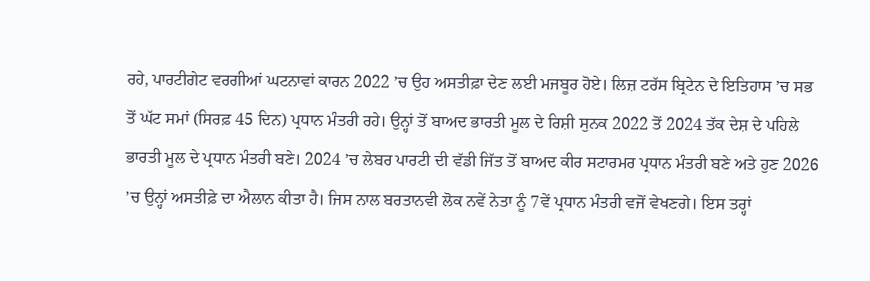ਰਹੇ, ਪਾਰਟੀਗੇਟ ਵਰਗੀਆਂ ਘਟਨਾਵਾਂ ਕਾਰਨ 2022 ’ਚ ਉਹ ਅਸਤੀਫ਼ਾ ਦੇਣ ਲਈ ਮਜਬੂਰ ਹੋਏ। ਲਿਜ਼ ਟਰੱਸ ਬ੍ਰਿਟੇਨ ਦੇ ਇਤਿਹਾਸ ’ਚ ਸਭ ਤੋਂ ਘੱਟ ਸਮਾਂ (ਸਿਰਫ਼ 45 ਦਿਨ) ਪ੍ਰਧਾਨ ਮੰਤਰੀ ਰਹੇ। ਉਨ੍ਹਾਂ ਤੋਂ ਬਾਅਦ ਭਾਰਤੀ ਮੂਲ ਦੇ ਰਿਸ਼ੀ ਸੁਨਕ 2022 ਤੋਂ 2024 ਤੱਕ ਦੇਸ਼ ਦੇ ਪਹਿਲੇ ਭਾਰਤੀ ਮੂਲ ਦੇ ਪ੍ਰਧਾਨ ਮੰਤਰੀ ਬਣੇ। 2024 ’ਚ ਲੇਬਰ ਪਾਰਟੀ ਦੀ ਵੱਡੀ ਜਿੱਤ ਤੋਂ ਬਾਅਦ ਕੀਰ ਸਟਾਰਮਰ ਪ੍ਰਧਾਨ ਮੰਤਰੀ ਬਣੇ ਅਤੇ ਹੁਣ 2026 ’ਚ ਉਨ੍ਹਾਂ ਅਸਤੀਫ਼ੇ ਦਾ ਐਲਾਨ ਕੀਤਾ ਹੈ। ਜਿਸ ਨਾਲ ਬਰਤਾਨਵੀ ਲੋਕ ਨਵੇਂ ਨੇਤਾ ਨੂੰ 7ਵੇਂ ਪ੍ਰਧਾਨ ਮੰਤਰੀ ਵਜੋਂ ਵੇਖਣਗੇ। ਇਸ ਤਰ੍ਹਾਂ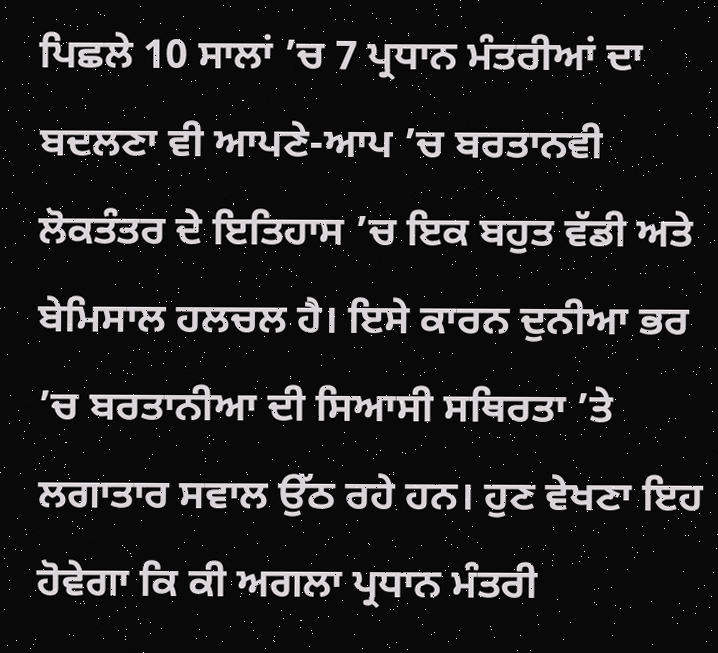ਪਿਛਲੇ 10 ਸਾਲਾਂ ’ਚ 7 ਪ੍ਰਧਾਨ ਮੰਤਰੀਆਂ ਦਾ ਬਦਲਣਾ ਵੀ ਆਪਣੇ-ਆਪ ’ਚ ਬਰਤਾਨਵੀ ਲੋਕਤੰਤਰ ਦੇ ਇਤਿਹਾਸ ’ਚ ਇਕ ਬਹੁਤ ਵੱਡੀ ਅਤੇ ਬੇਮਿਸਾਲ ਹਲਚਲ ਹੈ। ਇਸੇ ਕਾਰਨ ਦੁਨੀਆ ਭਰ ’ਚ ਬਰਤਾਨੀਆ ਦੀ ਸਿਆਸੀ ਸਥਿਰਤਾ ’ਤੇ ਲਗਾਤਾਰ ਸਵਾਲ ਉੱਠ ਰਹੇ ਹਨ। ਹੁਣ ਵੇਖਣਾ ਇਹ ਹੋਵੇਗਾ ਕਿ ਕੀ ਅਗਲਾ ਪ੍ਰਧਾਨ ਮੰਤਰੀ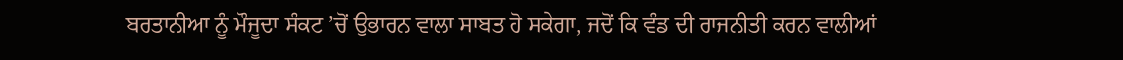ਬਰਤਾਨੀਆ ਨੂੰ ਮੌਜੂਦਾ ਸੰਕਟ ’ਚੋਂ ਉਭਾਰਨ ਵਾਲਾ ਸਾਬਤ ਹੋ ਸਕੇਗਾ, ਜਦੋਂ ਕਿ ਵੰਡ ਦੀ ਰਾਜਨੀਤੀ ਕਰਨ ਵਾਲੀਆਂ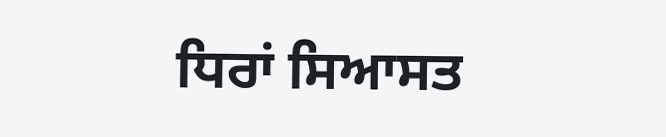ਧਿਰਾਂ ਸਿਆਸਤ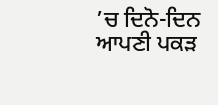’ਚ ਦਿਨੋ-ਦਿਨ ਆਪਣੀ ਪਕੜ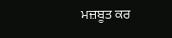ਮਜ਼ਬੂਤ ਕਰ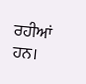ਰਹੀਆਂ ਹਨ।